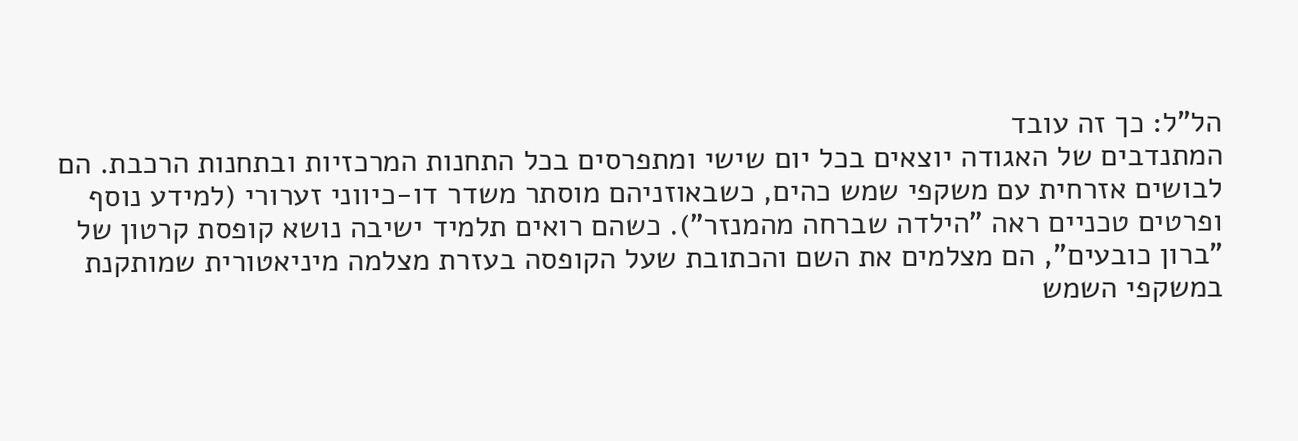הל"ל: כך זה עובד
המתנדבים של האגודה יוצאים בכל יום שישי ומתפרסים בכל התחנות המרכזיות ובתחנות הרכבת. הם לבושים אזרחית עם משקפי שמש כהים, כשבאוזניהם מוסתר משדר דו-כיווני זערורי (למידע נוסף ופרטים טכניים ראה "הילדה שברחה מהמנזר"). כשהם רואים תלמיד ישיבה נושא קופסת קרטון של "ברון כובעים", הם מצלמים את השם והכתובת שעל הקופסה בעזרת מצלמה מיניאטורית שמותקנת במשקפי השמש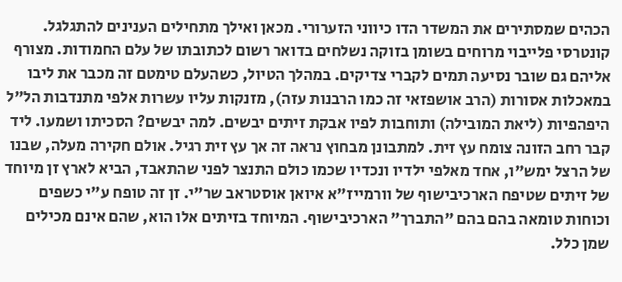הכהים שמסתירים את המשדר הדו כיווני הזערורי. מכאן ואילך מתחילים הענינים להתגלגל. קונטרסי פלייבוי מרוחים בשומן בזוקה נשלחים בדואר רשום לכתובתו של עלם החמודות. מצורף אליהם גם שובר נסיעה תמים לקברי צדיקים. במהלך הטיול, כשהעלם טימטם זה מכבר את ליבו במאכלות אסורות (הרב אושפזאי זה כמו הרבנות עזה), מזנקות עליו עשרות אלפי מתנדבות הל"ל היפהפיות (ליאת המובילה) ותוחבות לפיו אבקת זיתים יבשים. למה יבשים? הסכיתו ושמעו. ליד קבר רחב הזונה צומח עץ זית. למתבונן מבחוץ נראה זה אך עץ זית רגיל. אולם חקירה מעלה, שבנו של הרצל ימש"ו, אחד מאלפי ילדיו ונכדיו שכמו כולם התנצר לפני שהתאבד, הביא לארץ זן מיוחד של זיתים שטיפח הארכיבישוף של וורמייז"א איואן אוסטראב שר"י. זן זה טופח ע"י כשפים וכוחות טומאה בהם בהם "התברך" הארכיבישוף. המיוחד בזיתים אלו הוא, שהם אינם מכילים שמן כלל.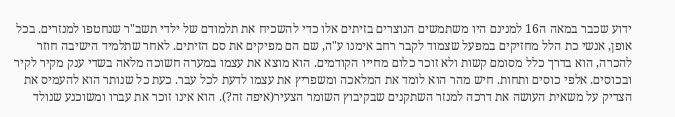ידוע שכבר במאה ה16 למנינם היו משתמשים הנוצרים בזיתים אלו כדי להשכיח את תלמודם של ילדי תשב"ר שנחטפו למנזרים. בכל אופן, אנשי כת הלל מחזיקים במפעל שצמוד לקבר רחב אימנו ע"ה, שם הם מפיקים את סם הזיתים. לאחר שתלמיד הישיבה חוזר להכרה, הוא בדרך כלל מסומם קשות ולא זוכר כלום מחייו הקודמים. הוא מוצא את עצמו במערה חשוכה מלאה בשדי ענק מקיר לקיר ובכוסים. אלפי כוסים ותחות. חיש מהר הוא לומד את המלאכה ומשפריץ את עצמו לדעת לכל עבר. כעת כל שנותר הוא להעמיס את הצדיק על משאית העושה את דרכה למנזר השתקנים שבקיבוץ השומר הצעיר(איפה זה?). הוא אינו זוכר את עברו ומשוכנע שנולד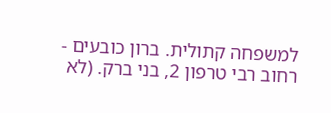למשפחה קתולית. ברון כובעים - רחוב רבי טרפון 2, בני ברק. (לא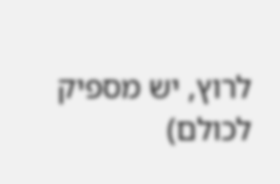לרוץ, יש מספיק לכולם)